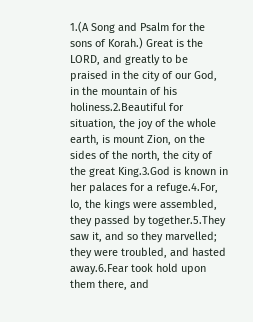1.(A Song and Psalm for the sons of Korah.) Great is the LORD, and greatly to be praised in the city of our God, in the mountain of his holiness.2.Beautiful for situation, the joy of the whole earth, is mount Zion, on the sides of the north, the city of the great King.3.God is known in her palaces for a refuge.4.For, lo, the kings were assembled, they passed by together.5.They saw it, and so they marvelled; they were troubled, and hasted away.6.Fear took hold upon them there, and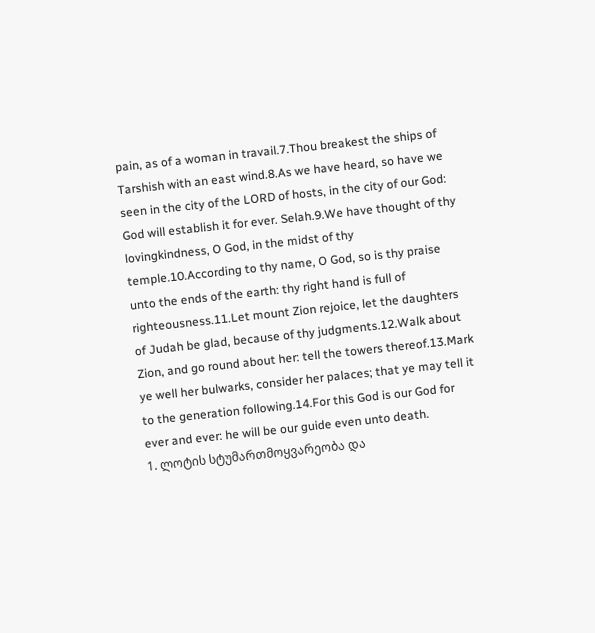pain, as of a woman in travail.7.Thou breakest the ships of Tarshish with an east wind.8.As we have heard, so have we seen in the city of the LORD of hosts, in the city of our God: God will establish it for ever. Selah.9.We have thought of thy lovingkindness, O God, in the midst of thy temple.10.According to thy name, O God, so is thy praise unto the ends of the earth: thy right hand is full of righteousness.11.Let mount Zion rejoice, let the daughters of Judah be glad, because of thy judgments.12.Walk about Zion, and go round about her: tell the towers thereof.13.Mark ye well her bulwarks, consider her palaces; that ye may tell it to the generation following.14.For this God is our God for ever and ever: he will be our guide even unto death.
1. ლოტის სტუმართმოყვარეობა და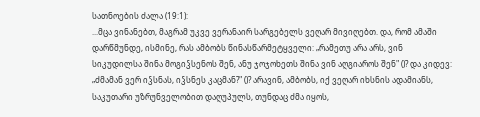სათნოების ძალა (19:1):
...მცა ვინანებთ, მაგრამ უკვე ვერანაირ სარგებელს ვეღარ მივიღებთ. და, რომ ამაში დარწმუნდე, ისმინე, რას ამბობს წინასწარმეტყველი: „რამეთუ არა არს, ვინ სიკუდილსა შინა მოგიჴსენოს შენ, ანუ ჯოჯოხეთს შინა ვინ აღგიაროს შენ" ()? და კიდევ: „ძმამან ვერ იჴსნას, იჴსნეს კაცმან?" ()? არავინ, ამბობს, იქ ვეღარ იხსნის ადამიანს, საკუთარი უზრუნველობით დაღუპულს, თუნდაც ძმა იყოს,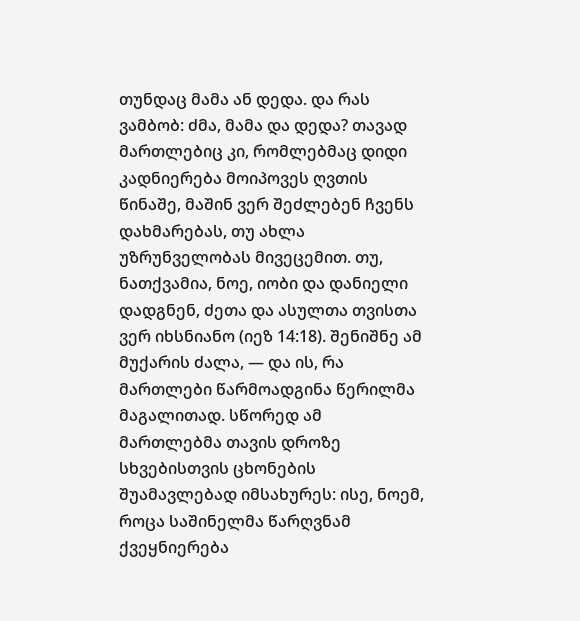თუნდაც მამა ან დედა. და რას ვამბობ: ძმა, მამა და დედა? თავად მართლებიც კი, რომლებმაც დიდი კადნიერება მოიპოვეს ღვთის წინაშე, მაშინ ვერ შეძლებენ ჩვენს დახმარებას, თუ ახლა უზრუნველობას მივეცემით. თუ, ნათქვამია, ნოე, იობი და დანიელი დადგნენ, ძეთა და ასულთა თვისთა ვერ იხსნიანო (იეზ 14:18). შენიშნე ამ მუქარის ძალა, — და ის, რა მართლები წარმოადგინა წერილმა მაგალითად. სწორედ ამ მართლებმა თავის დროზე სხვებისთვის ცხონების შუამავლებად იმსახურეს: ისე, ნოემ, როცა საშინელმა წარღვნამ ქვეყნიერება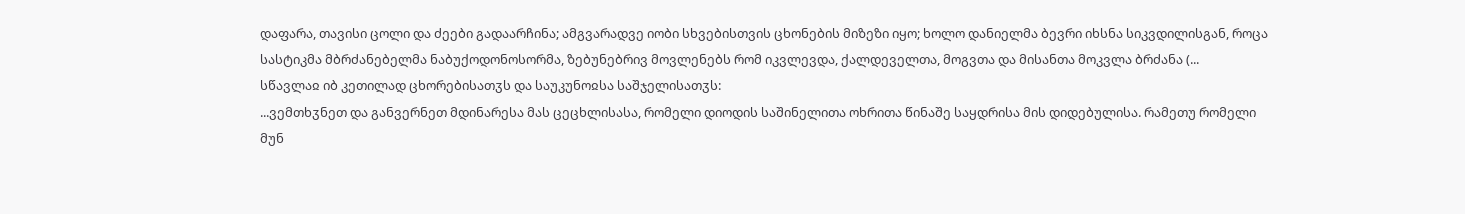დაფარა, თავისი ცოლი და ძეები გადაარჩინა; ამგვარადვე იობი სხვებისთვის ცხონების მიზეზი იყო; ხოლო დანიელმა ბევრი იხსნა სიკვდილისგან, როცა სასტიკმა მბრძანებელმა ნაბუქოდონოსორმა, ზებუნებრივ მოვლენებს რომ იკვლევდა, ქალდეველთა, მოგვთა და მისანთა მოკვლა ბრძანა (...
სწავლაჲ იბ კეთილად ცხორებისათჳს და საუკუნოჲსა საშჯელისათჳს:
...ვემთხჳნეთ და განვერნეთ მდინარესა მას ცეცხლისასა, რომელი დიოდის საშინელითა ოხრითა წინაშე საყდრისა მის დიდებულისა. რამეთუ რომელი მუნ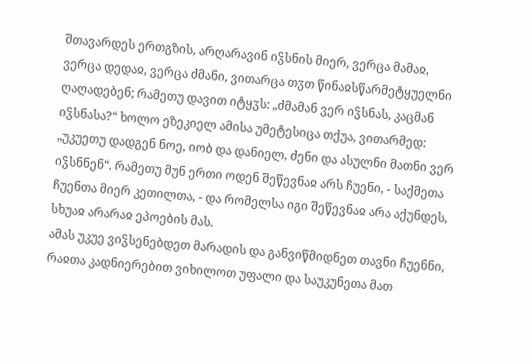შთავარდეს ერთგზის, არღარავინ იჴსნის მიერ, ვერცა მამაჲ, ვერცა დედაჲ, ვერცა ძმანი, ვითარცა თჳთ წინაჲსწარმეტყუელნი ღაღადებენ; რამეთუ დავით იტყჳს: „ძმამან ვერ იჴსნას, კაცმან იჴსნასა?“ ხოლო ეზეკიელ ამისა უმეტესიცა თქუა, ვითარმედ: „უკუეთუ დადგენ ნოე, იობ და დანიელ, ძენი და ასულნი მათნი ვერ იჴსნნენ“. რამეთუ მუნ ერთი ოდენ შეწევნაჲ არს ჩუენი, - საქმეთა ჩუენთა მიერ კეთილთა, - და რომელსა იგი შეწევნაჲ არა აქუნდეს, სხუაჲ არარაჲ ეპოების მას.
ამას უკუე ვიჴსენებდეთ მარადის და განვიწმიდნეთ თავნი ჩუენნი, რაჲთა კადნიერებით ვიხილოთ უფალი და საუკუნეთა მათ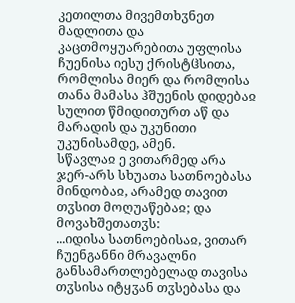კეთილთა მივემთხჳნეთ მადლითა და კაცთმოყუარებითა უფლისა ჩუენისა იესუ ქრისტჱსითა, რომლისა მიერ და რომლისა თანა მამასა ჰშუენის დიდებაჲ სულით წმიდითურთ აწ და მარადის და უკუნითი უკუნისამდე, ამენ.
სწავლაჲ ე ვითარმედ არა ჯერ-არს სხუათა სათნოებასა მინდობაჲ, არამედ თავით თჳსით მოღუაწებაჲ; და მოვახშეთათჳს:
...იდისა სათნოებისაჲ, ვითარ ჩუენგანნი მრავალნი განსამართლებელად თავისა თჳსისა იტყჳან თჳსებასა და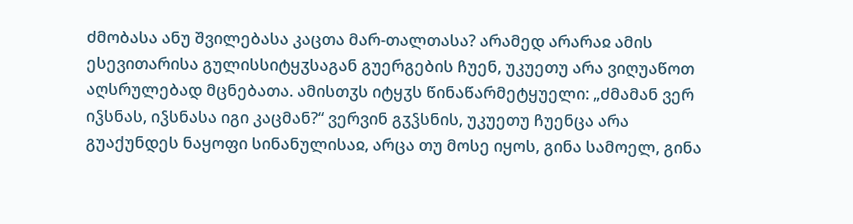ძმობასა ანუ შვილებასა კაცთა მარ-თალთასა? არამედ არარაჲ ამის ესევითარისა გულისსიტყჳსაგან გუერგების ჩუენ, უკუეთუ არა ვიღუაწოთ აღსრულებად მცნებათა. ამისთჳს იტყჳს წინაწარმეტყუელი: „ძმამან ვერ იჴსნას, იჴსნასა იგი კაცმან?“ ვერვინ გჳჴსნის, უკუეთუ ჩუენცა არა გუაქუნდეს ნაყოფი სინანულისაჲ, არცა თუ მოსე იყოს, გინა სამოელ, გინა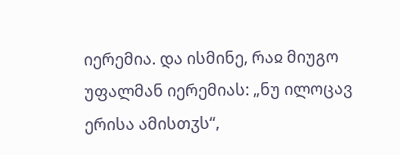იერემია. და ისმინე, რაჲ მიუგო უფალმან იერემიას: „ნუ ილოცავ ერისა ამისთჳს“,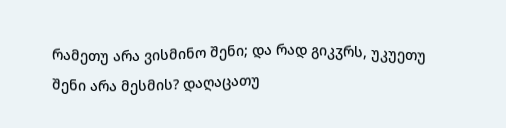რამეთუ არა ვისმინო შენი; და რად გიკჳრს, უკუეთუ შენი არა მესმის? დაღაცათუ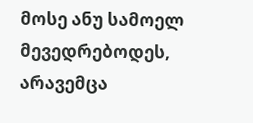მოსე ანუ სამოელ მევედრებოდეს, არავემცა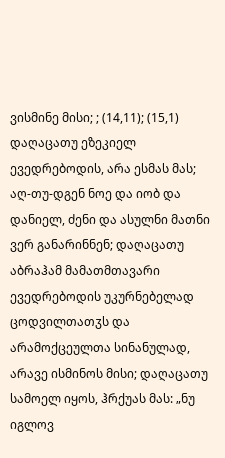ვისმინე მისი; ; (14,11); (15,1) დაღაცათუ ეზეკიელ ევედრებოდის, არა ესმას მას; აღ-თუ-დგენ ნოე და იობ და დანიელ, ძენი და ასულნი მათნი ვერ განარინნენ; დაღაცათუ აბრაჰამ მამათმთავარი ევედრებოდის უკურნებელად ცოდვილთათჳს და არამოქცეულთა სინანულად, არავე ისმინოს მისი; დაღაცათუ სამოელ იყოს, ჰრქუას მას: „ნუ იგლოვ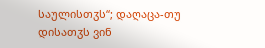საულისთჳს“; დაღაცა-თუ დისათჳს ვინ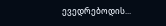ევედრებოდის...